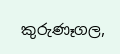කුරුණෑගල,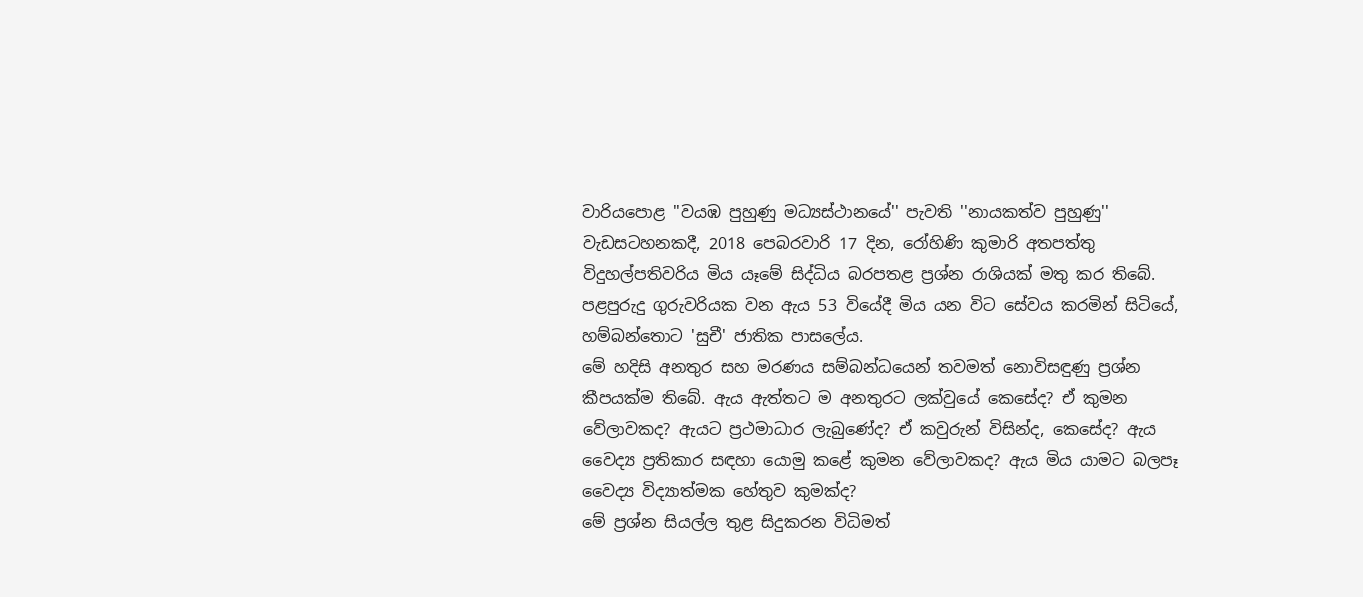වාරියපොළ ''වයඹ පුහුණු මධ්‍යස්ථානයේ'' පැවති ''නායකත්ව පුහුණු'' වැඩසටහනකදී, 2018 පෙබරවාරි 17 දින, රෝහිණි කුමාරි අතපත්තු විදුහල්පතිවරිය මිය යෑමේ සිද්ධිය බරපතළ ප්‍රශ්න රාශියක් මතු කර තිබේ. පළපුරුදු ගුරුවරියක වන ඇය 53 වියේදී මිය යන විට සේවය කරමින් සිටියේ, හම්බන්තොට 'සුචී' ජාතික පාසලේය.
මේ හදිසි අනතුර සහ මරණය සම්බන්ධයෙන් තවමත් නොවිසඳුණු ප්‍රශ්න කීපයක්ම තිබේ. ඇය ඇත්තට ම අනතුරට ලක්වුයේ කෙසේද? ඒ කුමන වේලාවකද? ඇයට ප්‍රථමාධාර ලැබුණේද? ඒ කවුරුන් විසින්ද, කෙසේද? ඇය වෛද්‍ය ප්‍රතිකාර සඳහා යොමු කළේ කුමන වේලාවකද? ඇය මිය යාමට බලපෑ වෛද්‍ය විද්‍යාත්මක හේතුව කුමක්ද?
මේ ප්‍රශ්න සියල්ල තුළ සිදුකරන විධිමත්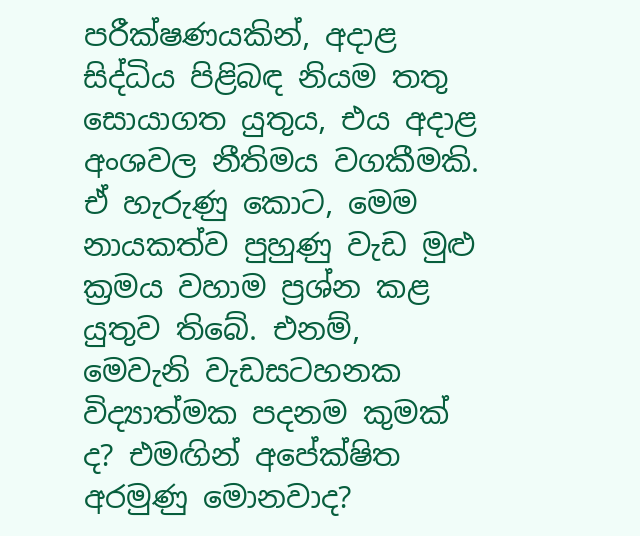පරීක්ෂණයකින්, අදාළ සිද්ධිය පිළිබඳ නියම තතු සොයාගත යුතුය, එය අදාළ අංශවල නීතිමය වගකීමකි.
ඒ හැරුණු කොට, මෙම නායකත්ව පුහුණු වැඩ මුළු ක්‍රමය වහාම ප්‍රශ්න කළ යුතුව තිබේ. එනම්, මෙවැනි වැඩසටහනක විද්‍යාත්මක පදනම කුමක් ද? එමඟින් අපේක්ෂිත අරමුණු මොනවාද?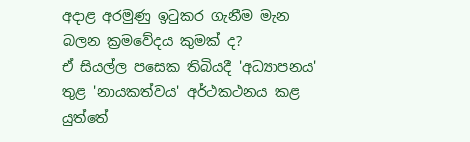අදාළ අරමුණු ඉටුකර ගැනීම මැන බලන ක්‍රමවේදය කුමක් ද?
ඒ සියල්ල පසෙක තිබියදී 'අධ්‍යාපනය' තුළ 'නායකත්වය' අර්ථකථනය කළ යුත්තේ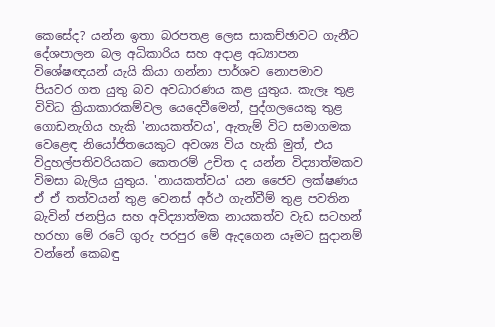කෙසේද? යන්න ඉතා බරපතළ ලෙස සාකච්ඡාවට ගැනීට දේශපාලන බල අධිකාරිය සහ අදාළ අධ්‍යාපන විශේෂඥයන් යැයි කියා ගන්නා පාර්ශව නොපමාව පියවර ගත යුතු බව අවධාරණය කළ යුතුය. කැලෑ තුළ විවිධ ක්‍රියාකාරකම්වල යෙදෙවීමෙන්, පුද්ගලයෙකු තුළ ගොඩනැගිය හැකි 'නායකත්වය', ඇතැම් විට සමාගමක වෙළෙඳ නියෝජිතයෙකුට අවශ්‍ය විය හැකි මුත්, එය විදුහල්පතිවරියකට කෙතරම් උචිත ද යන්න විද්‍යාත්මකව විමසා බැලිය යුතුය. 'නායකත්වය' යන ජෛව ලක්ෂණය ඒ ඒ තත්වයන් තුළ වෙනස් අර්ථ ගැන්වීම් තුළ පවතින බැවින් ජනප්‍රිය සහ අවිද්‍යාත්මක නායකත්ව වැඩ සටහන් හරහා මේ රටේ ගුරු පරපුර මේ ඇදගෙන යෑමට සුදානම් වන්නේ කෙබඳු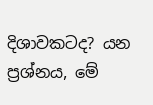දිශාවකටද? යන ප්‍රශ්නය, මේ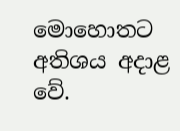මොහොතට අතිශය අදාළ වේ.